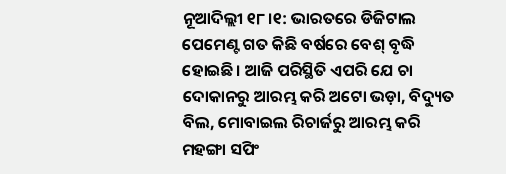ନୂଆଦିଲ୍ଲୀ ୧୮।୧: ଭାରତରେ ଡିଜିଟାଲ ପେମେଣ୍ଟ ଗତ କିଛି ବର୍ଷରେ ବେଶ୍ ବୃଦ୍ଧି ହୋଇଛି। ଆଜି ପରିସ୍ଥିତି ଏପରି ଯେ ଚା ଦୋକାନରୁ ଆରମ୍ଭ କରି ଅଟୋ ଭଡ଼ା, ବିଦ୍ୟୁତ ବିଲ, ମୋବାଇଲ ରିଚାର୍ଜରୁ ଆରମ୍ଭ କରି ମହଙ୍ଗା ସପିଂ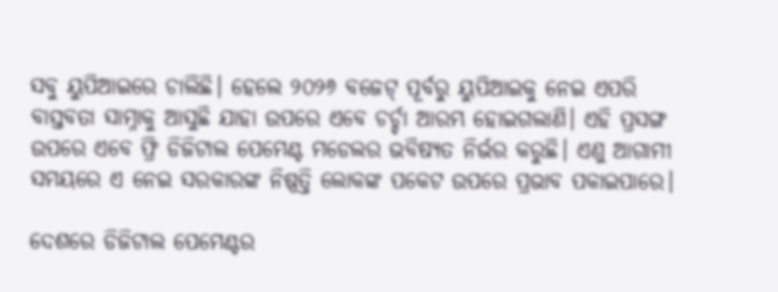ସବୁ ୟୁପିଆଇରେ ଚାଲିଛି। ହେଲେ ୨୦୨୬ ବଜେଟ୍ ପୂର୍ବରୁ ୟୁପିଆଇକୁ ନେଇ ଏପରି ବାସ୍ତବତା ସାମ୍ନାକୁ ଆସୁଛି ଯାହା ଉପରେ ଏବେ ଚର୍ଚ୍ଚା ଆରମ୍ଭ ହୋଇଗଲାଣି। ଏହି ପ୍ରସଙ୍ଗ ଉପରେ ଏବେ ଫ୍ରି ଡିଜିଟାଲ ପେମେଣ୍ଟ ମଡେଲର ଭବିଷ୍ୟତ ନିର୍ଭର କରୁଛି। ଏଣୁ ଆଗାମୀ ସମୟରେ ଏ ନେଇ ସରକାରଙ୍କ ନିଷ୍ପତ୍ତି ଲୋକଙ୍କ ପକେଟ ଉପରେ ପ୍ରଭାବ ପକାଇପାରେ।

ଦେଶରେ ଡିଜିଟାଲ ପେମେଣ୍ଟର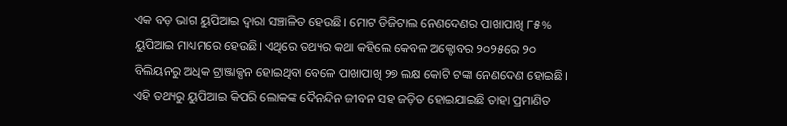ଏକ ବଡ଼ ଭାଗ ୟୁପିଆଇ ଦ୍ୱାରା ସଞ୍ଚାଳିତ ହେଉଛି। ମୋଟ ଡିଜିଟାଲ ନେଣଦେଣର ପାଖାପାଖି ୮୫% ୟୁପିଆଇ ମାଧ୍ୟମରେ ହେଉଛି। ଏଥିରେ ତଥ୍ୟର କଥା କହିଲେ କେବଳ ଅକ୍ଟୋବର ୨୦୨୫ରେ ୨୦ ବିଲିୟନରୁ ଅଧିକ ଟ୍ରାଞ୍ଜାକ୍ସନ ହୋଇଥିବା ବେଳେ ପାଖାପାଖି ୨୭ ଲକ୍ଷ କୋଟି ଟଙ୍କା ନେଣଦେଣ ହୋଇଛି। ଏହି ତଥ୍ୟରୁ ୟୁପିଆଇ କିପରି ଲୋକଙ୍କ ଦୈନନ୍ଦିନ ଜୀବନ ସହ ଜଡ଼ିତ ହୋଇଯାଇଛି ତାହା ପ୍ରମାଣିତ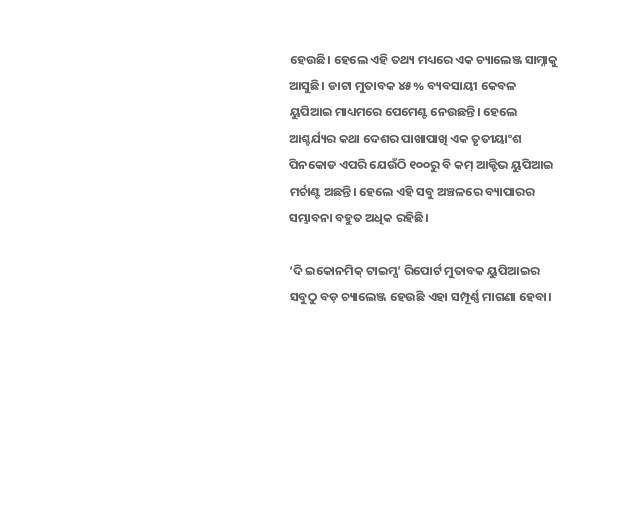ହେଉଛି। ହେଲେ ଏହି ତଥ୍ୟ ମଧ୍ୟରେ ଏକ ଚ୍ୟାଲେଞ୍ଜ ସାମ୍ନାକୁ ଆସୁଛି। ଡାଟା ମୁତାବକ ୪୫% ବ୍ୟବସାୟୀ କେବଳ ୟୁପିଆଇ ମାଧ୍ୟମରେ ପେମେଣ୍ଟ ନେଉଛନ୍ତି। ହେଲେ ଆଶ୍ଚର୍ଯ୍ୟର କଥା ଦେଶର ପାଖାପାଖି ଏକ ତୃତୀୟାଂଶ ପିନକୋଡ ଏପରି ଯେଉଁଠି ୧୦୦ରୁ ବି କମ୍ ଆକ୍ଟିଭ ୟୁପିଆଇ ମର୍ଚାଣ୍ଟ ଅଛନ୍ତି। ହେଲେ ଏହି ସବୁ ଅଞ୍ଚଳରେ ବ୍ୟାପାରର ସମ୍ଭାବନା ବହୁତ ଅଧିକ ରହିଛି।

‘ଦି ଇକୋନମିକ୍ ଟାଇମ୍ସ’ ରିପୋର୍ଟ ମୁତାବକ ୟୁପିଆଇର ସବୁଠୁ ବଡ଼ ଚ୍ୟାଲେଞ୍ଜ ହେଉଛି ଏହା ସମ୍ପୂର୍ଣ୍ଣ ମାଗଣା ହେବା।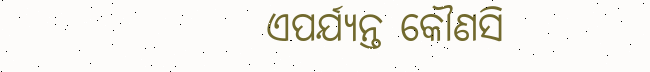ଏପର୍ଯ୍ୟନ୍ତ କୌଣସି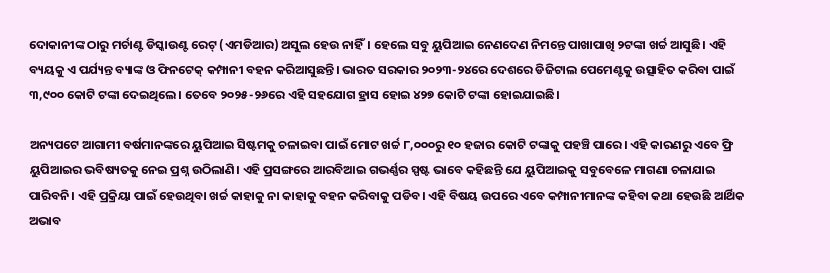ଦୋକାନୀଙ୍କ ଠାରୁ ମର୍ଚାଣ୍ଟ ଡିସ୍କାଉଣ୍ଟ ରେଟ୍ (ଏମଡିଆର) ଅସୁଲ ହେଉ ନାହିଁ। ହେଲେ ସବୁ ୟୁପିଆଇ ନେଣଦେଣ ନିମନ୍ତେ ପାଖାପାଖି ୨ଟଙ୍କା ଖର୍ଚ୍ଚ ଆସୁଛି। ଏହି ବ୍ୟୟକୁ ଏ ପର୍ଯ୍ୟନ୍ତ ବ୍ୟାଙ୍କ ଓ ଫିନଟେକ୍ କମ୍ପାନୀ ବହନ କରିଆସୁଛନ୍ତି। ଭାରତ ସରକାର ୨୦୨୩-୨୪ରେ ଦେଶରେ ଡିଜିଟାଲ ପେମେଣ୍ଟକୁ ଉତ୍ସାହିତ କରିବା ପାଇଁ ୩,୯୦୦ କୋଟି ଟଙ୍କା ଦେଇଥିଲେ। ତେବେ ୨୦୨୫-୨୬ରେ ଏହି ସହଯୋଗ ହ୍ରାସ ହୋଇ ୪୨୭ କୋଟି ଟଙ୍କା ହୋଇଯାଇଛି।

ଅନ୍ୟପଟେ ଆଗାମୀ ବର୍ଷମାନଙ୍କରେ ୟୁପିଆଇ ସିଷ୍ଟମକୁ ଚଳାଇବା ପାଇଁ ମୋଟ ଖର୍ଚ୍ଚ ୮,୦୦୦ରୁ ୧୦ ହଜାର କୋଟି ଟଙ୍କାକୁ ପହଞ୍ଚି ପାରେ। ଏହି କାରଣରୁ ଏବେ ଫ୍ରି ୟୁପିଆଇର ଭବିଷ୍ୟତକୁ ନେଇ ପ୍ରଶ୍ନ ଉଠିଲାଣି। ଏହି ପ୍ରସଙ୍ଗରେ ଆରବିଆଇ ଗଭର୍ଣ୍ଣର ସ୍ପଷ୍ଟ ଭାବେ କହିଛନ୍ତି ଯେ ୟୁପିଆଇକୁ ସବୁବେଳେ ମାଗଣା ଚଳାଯାଇ ପାରିବନି। ଏହି ପ୍ରକ୍ରିୟା ପାଇଁ ହେଉଥିବା ଖର୍ଚ୍ଚ କାହାକୁ ନା କାହାକୁ ବହନ କରିବାକୁ ପଡିବ। ଏହି ବିଷୟ ଉପରେ ଏବେ କମ୍ପାନୀମାନଙ୍କ କହିବା କଥା ହେଉଛି ଆର୍ଥିକ ଅଭାବ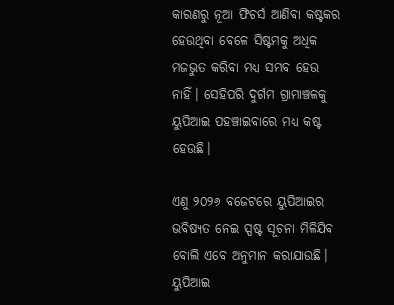କାରଣରୁ ନୂଆ ଫିଚର୍ସ ଆଣିବା କଷ୍ଟକର ହେଉଥିବା ବେଳେ ସିଷ୍ଟମକୁ ଅଧିକ ମଜଭୁତ କରିବା ମଧ୍ୟ ସମ୍ଭବ ହେଉ ନାହିଁ। ସେହିପରି ଦୁର୍ଗମ ଗ୍ରାମାଞ୍ଚଳକୁ ୟୁପିଆଇ ପହଞ୍ଚାଇବାରେ ମଧ୍ୟ କଷ୍ଟ ହେଉଛି।

ଏଣୁ ୨୦୨୬ ବଜେଟରେ ୟୁପିଆଇର ଭବିଷ୍ୟତ ନେଇ ସ୍ପଷ୍ଟ ସୂଚନା ମିଳିଯିବ ବୋଲି ଏବେ ଅନୁମାନ କରାଯାଉଛି। ୟୁପିଆଇ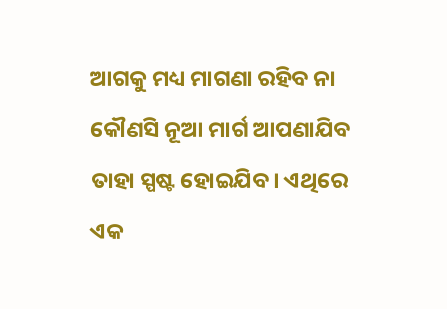ଆଗକୁ ମଧ୍ୟ ମାଗଣା ରହିବ ନା କୌଣସି ନୂଆ ମାର୍ଗ ଆପଣାଯିବ ତାହା ସ୍ପଷ୍ଟ ହୋଇଯିବ। ଏଥିରେ ଏକ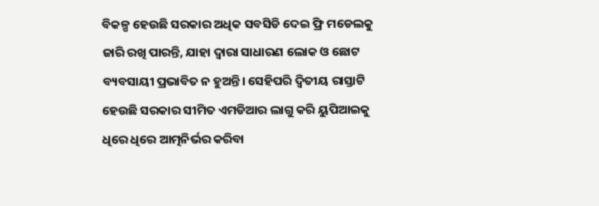ବିକଳ୍ପ ହେଉଛି ସରକାର ଅଧିକ ସବସିଡି ଦେଇ ଫ୍ରି ମଡେଲକୁ ଜାରି ରଖି ପାରନ୍ତି, ଯାହା ଦ୍ୱାରା ସାଧାରଣ ଲୋକ ଓ ଛୋଟ ବ୍ୟବସାୟୀ ପ୍ରଭାବିତ ନ ହୁଅନ୍ତି। ସେହିପରି ଦ୍ୱିତୀୟ ରାସ୍ତାଟି ହେଉଛି ସରକାର ସୀମିତ ଏମଡିଆର ଲାଗୁ କରି ୟୁପିଆଇକୁ ଧିରେ ଧିରେ ଆତ୍ମନିର୍ଭର କରିବା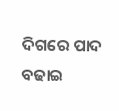ଦିଗରେ ପାଦ ବଢାଇ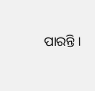ପାରନ୍ତି।